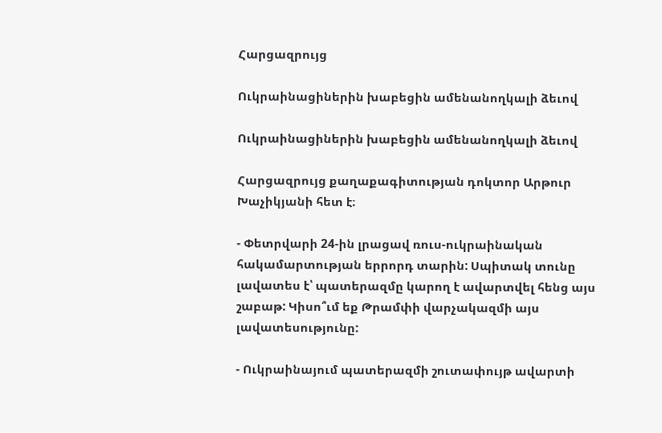Հարցազրույց

Ուկրաինացիներին խաբեցին ամենանողկալի ձեւով

Ուկրաինացիներին խաբեցին ամենանողկալի ձեւով

Հարցազրույց քաղաքագիտության դոկտոր Արթուր Խաչիկյանի հետ է։

- Փետրվարի 24-ին լրացավ ռուս-ուկրաինական հակամարտության երրորդ տարին: Սպիտակ տունը լավատես է՝ պատերազմը կարող է ավարտվել հենց այս շաբաթ: Կիսո՞ւմ եք Թրամփի վարչակազմի այս լավատեսությունը:

- Ուկրաինայում պատերազմի շուտափույթ ավարտի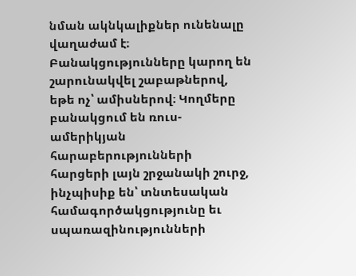նման ակնկալիքներ ունենալը վաղաժամ է։ Բանակցությունները կարող են շարունակվել շաբաթներով, եթե ոչ՝ ամիսներով։ Կողմերը բանակցում են ռուս-ամերիկյան հարաբերությունների հարցերի լայն շրջանակի շուրջ, ինչպիսիք են՝ տնտեսական համագործակցությունը եւ սպառազինությունների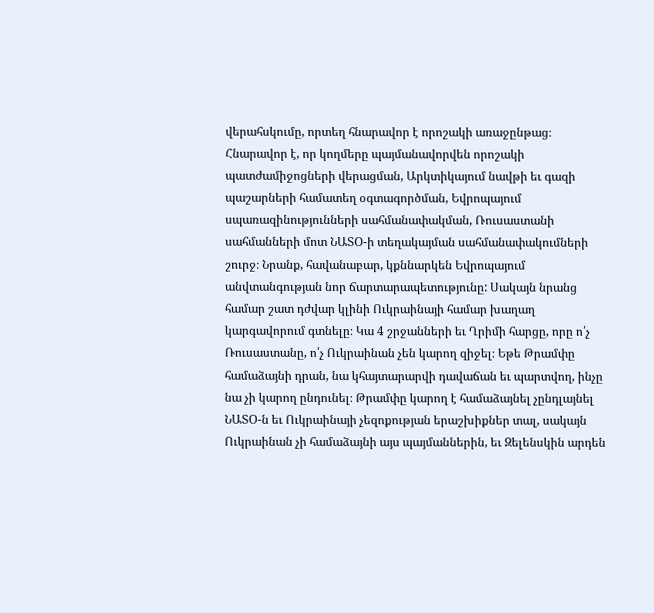վերահսկումը, որտեղ հնարավոր է որոշակի առաջընթաց։ Հնարավոր է, որ կողմերը պայմանավորվեն որոշակի պատժամիջոցների վերացման, Արկտիկայում նավթի եւ գազի պաշարների համատեղ օգտագործման, Եվրոպայում սպառազինությունների սահմանափակման, Ռուսաստանի սահմանների մոտ ՆԱՏՕ-ի տեղակայման սահմանափակումների շուրջ։ Նրանք, հավանաբար, կքննարկեն Եվրոպայում անվտանգության նոր ճարտարապետությունը: Սակայն նրանց համար շատ դժվար կլինի Ուկրաինայի համար խաղաղ կարգավորում գտնելը։ Կա 4 շրջանների եւ Ղրիմի հարցը, որը ո՛չ Ռուսաստանը, ո՛չ Ուկրաինան չեն կարող զիջել։ Եթե Թրամփը համաձայնի դրան, նա կհայտարարվի դավաճան եւ պարտվող, ինչը նա չի կարող ընդունել։ Թրամփը կարող է համաձայնել չընդլայնել ՆԱՏՕ-ն եւ Ուկրաինայի չեզոքության երաշխիքներ տալ, սակայն Ուկրաինան չի համաձայնի այս պայմաններին, եւ Զելենսկին արդեն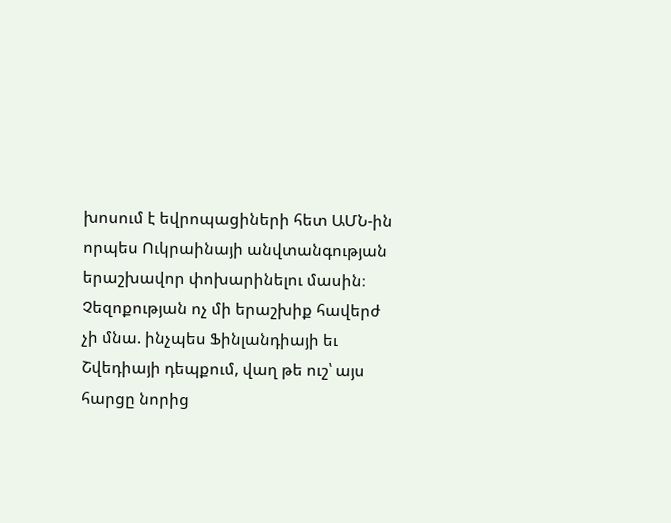խոսում է եվրոպացիների հետ ԱՄՆ-ին որպես Ուկրաինայի անվտանգության երաշխավոր փոխարինելու մասին։ Չեզոքության ոչ մի երաշխիք հավերժ չի մնա. ինչպես Ֆինլանդիայի եւ Շվեդիայի դեպքում, վաղ թե ուշ՝ այս հարցը նորից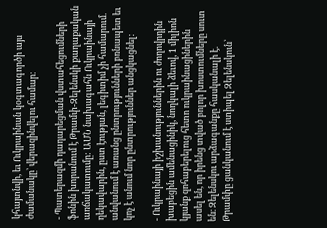կհայտնվի, եւ Ուկրաինան կօգտագործի այս ժամանակը՝ վերազինվելու համար։

- Պատերազմի դադարեցման վստահեցումների ֆոնին խորանում է Թրամփ-Զելենսկի քաղաքական առճակատումը: ԱՄՆ նախագահն Ուկրաինայի ղեկավարին, ըստ էության, լեգիտիմ չի համարում. անվանում է առանց ընտրությունների բռնապետ եւ կոչ է անում նոր ընտրություններ անցկացնել:

- Ուկրաինայի իշխանություններին ու ժողովրդին խաբեցին ամենացինիկ, նողկալի ձեւով, 1 միլիոն կյանք զոհաբերելուց հետո ուկրաինացիներին ասել են, որ իրենց տված բոլոր խոստումները սուտ են։ Զելենսկու արձագանքը հասկանալի է. Թրամփը ցանկանում է ստիպել Զելենսկուն՝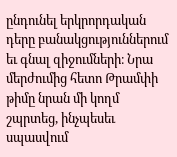ընդունել երկրորդական դերը բանակցություններում եւ գնալ զիջումների։ Նրա մերժումից հետո Թրամփի թիմը նրան մի կողմ շպրտեց, ինչպեսեւ սպասվում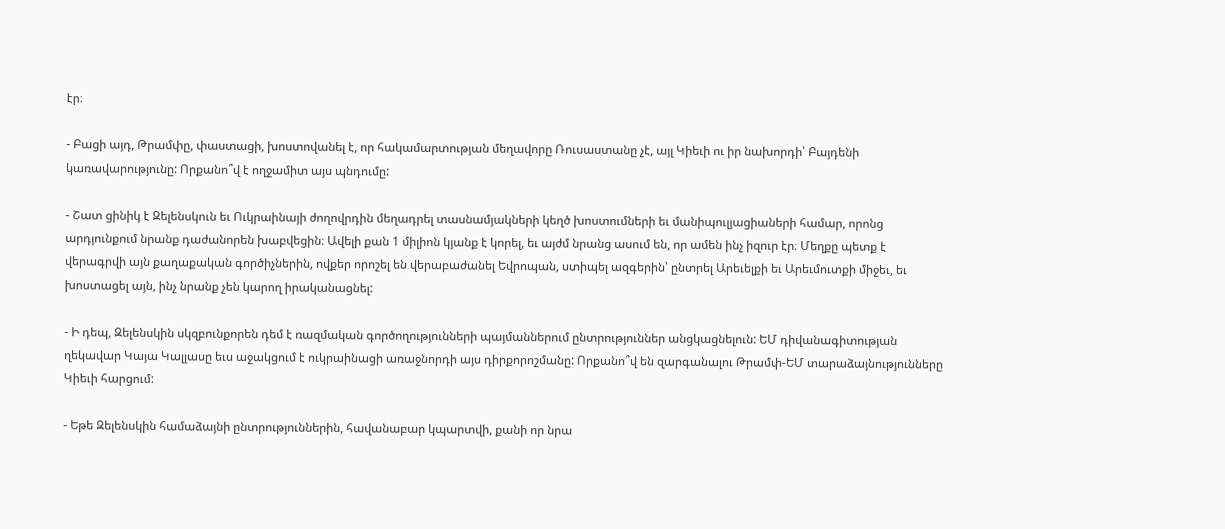էր։

- Բացի այդ, Թրամփը, փաստացի, խոստովանել է, որ հակամարտության մեղավորը Ռուսաստանը չէ, այլ Կիեւի ու իր նախորդի՝ Բայդենի կառավարությունը: Որքանո՞վ է ողջամիտ այս պնդումը:

- Շատ ցինիկ է Զելենսկուն եւ Ուկրաինայի ժողովրդին մեղադրել տասնամյակների կեղծ խոստումների եւ մանիպուլյացիաների համար, որոնց արդյունքում նրանք դաժանորեն խաբվեցին։ Ավելի քան 1 միլիոն կյանք է կորել, եւ այժմ նրանց ասում են, որ ամեն ինչ իզուր էր։ Մեղքը պետք է վերագրվի այն քաղաքական գործիչներին, ովքեր որոշել են վերաբաժանել Եվրոպան, ստիպել ազգերին՝ ընտրել Արեւելքի եւ Արեւմուտքի միջեւ, եւ խոստացել այն, ինչ նրանք չեն կարող իրականացնել:

- Ի դեպ, Զելենսկին սկզբունքորեն դեմ է ռազմական գործողությունների պայմաններում ընտրություններ անցկացնելուն: ԵՄ դիվանագիտության ղեկավար Կայա Կալլասը եւս աջակցում է ուկրաինացի առաջնորդի այս դիրքորոշմանը: Որքանո՞վ են զարգանալու Թրամփ-ԵՄ տարաձայնությունները Կիեւի հարցում:

- Եթե Զելենսկին համաձայնի ընտրություններին, հավանաբար կպարտվի, քանի որ նրա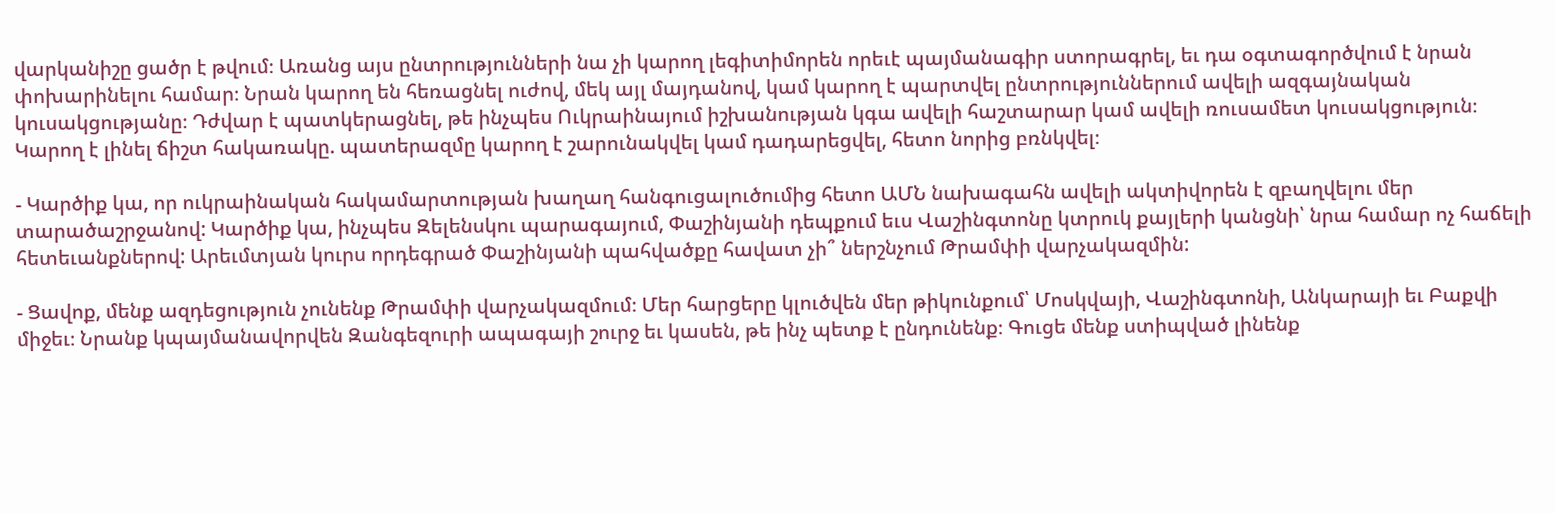վարկանիշը ցածր է թվում։ Առանց այս ընտրությունների նա չի կարող լեգիտիմորեն որեւէ պայմանագիր ստորագրել, եւ դա օգտագործվում է նրան փոխարինելու համար։ Նրան կարող են հեռացնել ուժով, մեկ այլ մայդանով, կամ կարող է պարտվել ընտրություններում ավելի ազգայնական կուսակցությանը։ Դժվար է պատկերացնել, թե ինչպես Ուկրաինայում իշխանության կգա ավելի հաշտարար կամ ավելի ռուսամետ կուսակցություն։ Կարող է լինել ճիշտ հակառակը. պատերազմը կարող է շարունակվել կամ դադարեցվել, հետո նորից բռնկվել։

- Կարծիք կա, որ ուկրաինական հակամարտության խաղաղ հանգուցալուծումից հետո ԱՄՆ նախագահն ավելի ակտիվորեն է զբաղվելու մեր տարածաշրջանով: Կարծիք կա, ինչպես Զելենսկու պարագայում, Փաշինյանի դեպքում եւս Վաշինգտոնը կտրուկ քայլերի կանցնի՝ նրա համար ոչ հաճելի հետեւանքներով: Արեւմտյան կուրս որդեգրած Փաշինյանի պահվածքը հավատ չի՞ ներշնչում Թրամփի վարչակազմին:

- Ցավոք, մենք ազդեցություն չունենք Թրամփի վարչակազմում։ Մեր հարցերը կլուծվեն մեր թիկունքում՝ Մոսկվայի, Վաշինգտոնի, Անկարայի եւ Բաքվի միջեւ։ Նրանք կպայմանավորվեն Զանգեզուրի ապագայի շուրջ եւ կասեն, թե ինչ պետք է ընդունենք։ Գուցե մենք ստիպված լինենք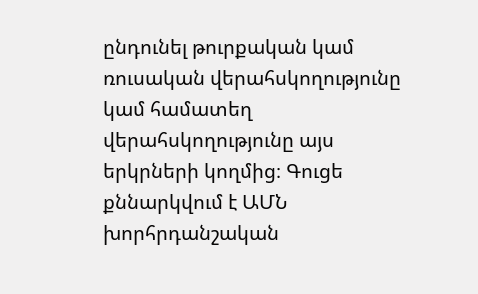ընդունել թուրքական կամ ռուսական վերահսկողությունը կամ համատեղ վերահսկողությունը այս երկրների կողմից։ Գուցե քննարկվում է ԱՄՆ խորհրդանշական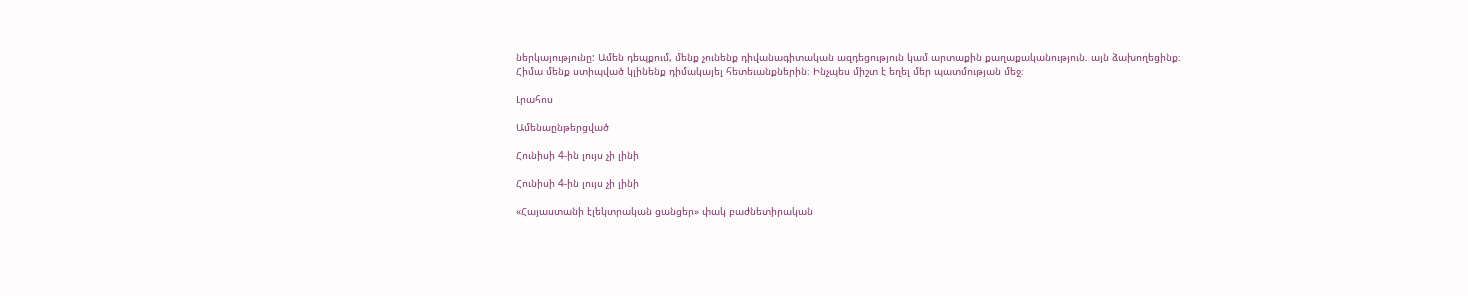ներկայությունը: Ամեն դեպքում, մենք չունենք դիվանագիտական ազդեցություն կամ արտաքին քաղաքականություն. այն ձախողեցինք։ Հիմա մենք ստիպված կլինենք դիմակայել հետեւանքներին։ Ինչպես միշտ է եղել մեր պատմության մեջ։

Լրահոս

Ամենաընթերցված

Հունիսի 4-ին լույս չի լինի

Հունիսի 4-ին լույս չի լինի

«Հայաստանի էլեկտրական ցանցեր» փակ բաժնետիրական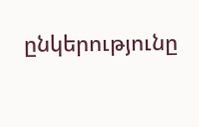ընկերությունը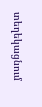տեղեկացնում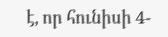է, որ հունիսի 4-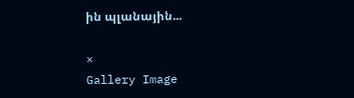ին պլանային...

×
Gallery Image